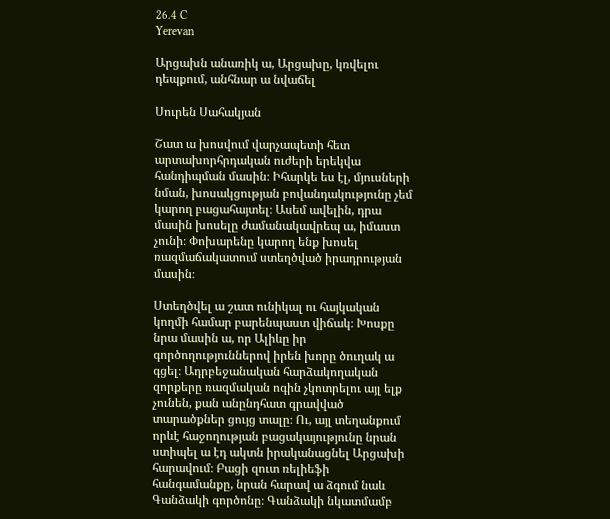26.4 C
Yerevan

Արցախն անառիկ ա, Արցախը, կռվելու դեպքում, անհնար ա նվաճել

Սուրեն Սահակյան

Շատ ա խոսվում վարչապետի հետ արտախորհրդական ուժերի երեկվա հանդիպման մասին։ Իհարկե ես էլ, մյուսների նման, խոսակցության բովանդակությունը չեմ կարող բացահայտել։ Ասեմ ավելին, դրա մասին խոսելը ժամանակավրեպ ա, իմաստ չունի։ Փոխարենը կարող ենք խոսել ռազմաճակատում ստեղծված իրադրության մասին։

Ստեղծվել ա շատ ունիկալ ու հայկական կողմի համար բարենպաստ վիճակ։ Խոսքը նրա մասին ա, որ Ալիևը իր գործողություններով իրեն խորը ծուղակ ա գցել։ Ադրբեջանական հարձակողական զորքերը ռազմական ոգին չկոտրելու այլ ելք չունեն, քան անընդհատ գրավված տարածքներ ցույց տալը։ Ու, այլ տեղանքում որևէ հաջողության բացակայությունը նրան ստիպել ա էդ ակտն իրականացնել Արցախի հարավում։ Բացի զուտ ռելիեֆի հանգամանքը, նրան հարավ ա ձգում նաև Գանձակի գործոնը։ Գանձակի նկատմամբ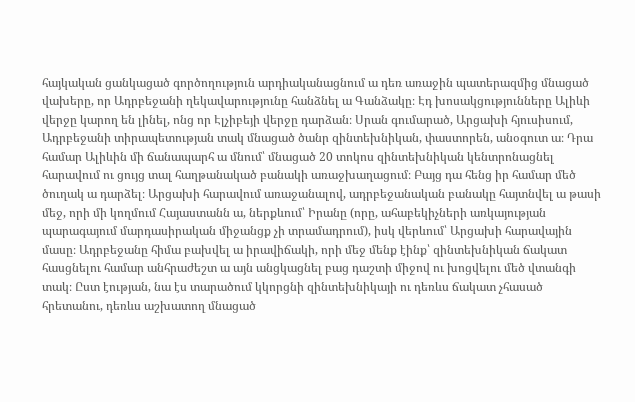հայկական ցանկացած գործողություն արդիականացնում ա դեռ առաջին պատերազմից մնացած վախերը, որ Ադրբեջանի ղեկավարությունը հանձնել ա Գանձակը։ Էդ խոսակցությունները Ալիևի վերջը կարող են լինել, ոնց որ Էլչիբեյի վերջը դարձան։ Սրան գումարած, Արցախի հյուսիսում, Ադրբեջանի տիրապետության տակ մնացած ծանր զինտեխնիկան, փաստորեն, անօգուտ ա։ Դրա համար Ալիևին մի ճանապարհ ա մնում՝ մնացած 20 տոկոս զինտեխնիկան կենտրոնացնել հարավում ու ցույց տալ հաղթանակած բանակի առաջխաղացում։ Բայց դա հենց իր համար մեծ ծուղակ ա դարձել։ Արցախի հարավում առաջանալով, ադրբեջանական բանակը հայտնվել ա թասի մեջ, որի մի կողմում Հայաստանն ա, ներքևում՝ Իրանը (որը, ահաբեկիչների առկայության պարագայում մարդասիրական միջանցք չի տրամադրում), իսկ վերևում՝ Արցախի հարավային մասը։ Ադրբեջանը հիմա բախվել ա իրավիճակի, որի մեջ մենք էինք՝ զինտեխնիկան ճակատ հասցնելու համար անհրաժեշտ ա այն անցկացնել բաց դաշտի միջով ու խոցվելու մեծ վտանգի տակ։ Ըստ էության, նա էս տարածում կկորցնի զինտեխնիկայի ու դեռևս ճակատ չհասած հրետանու, դեռևս աշխատող մնացած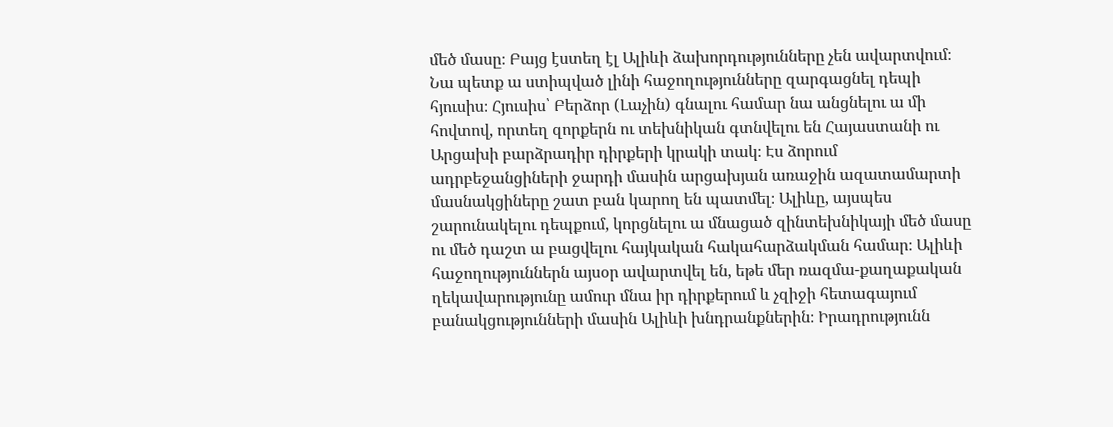մեծ մասը։ Բայց էստեղ էլ Ալիևի ձախորդությունները չեն ավարտվում։ Նա պետք ա ստիպված լինի հաջողությունները զարգացնել դեպի հյուսիս։ Հյուսիս՝ Բերձոր (Լաչին) գնալու համար նա անցնելու ա մի հովտով, որտեղ զորքերն ու տեխնիկան գտնվելու են Հայաստանի ու Արցախի բարձրադիր դիրքերի կրակի տակ։ Էս ձորում ադրբեջանցիների ջարդի մասին արցախյան առաջին ազատամարտի մասնակցիները շատ բան կարող են պատմել։ Ալիևը, այսպես շարունակելու դեպքում, կորցնելու ա մնացած զինտեխնիկայի մեծ մասը ու մեծ դաշտ ա բացվելու հայկական հակահարձակման համար։ Ալիևի հաջողություններն այսօր ավարտվել են, եթե մեր ռազմա-քաղաքական ղեկավարությունը ամուր մնա իր դիրքերում և չզիջի հետագայում բանակցությունների մասին Ալիևի խնդրանքներին։ Իրադրությունն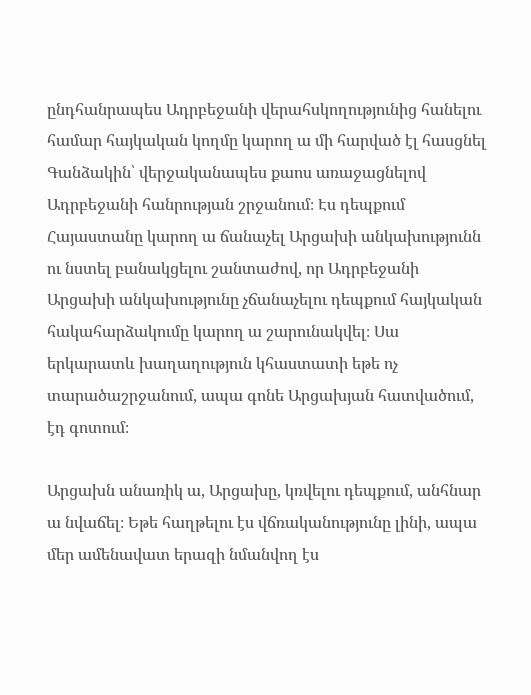ընդհանրապես Ադրբեջանի վերահսկողությունից հանելու համար հայկական կողմը կարող ա մի հարված էլ հասցնել Գանձակին՝ վերջականապես քաոս առաջացնելով Ադրբեջանի հանրության շրջանում։ Էս դեպքում Հայաստանը կարող ա ճանաչել Արցախի անկախությունն ու նստել բանակցելու շանտաժով, որ Ադրբեջանի Արցախի անկախությունը չճանաչելու դեպքում հայկական հակահարձակումը կարող ա շարունակվել։ Սա երկարատև խաղաղություն կհաստատի եթե ոչ տարածաշրջանում, ապա գոնե Արցախյան հատվածում, էդ գոտում։

Արցախն անառիկ ա, Արցախը, կռվելու դեպքում, անհնար ա նվաճել։ Եթե հաղթելու էս վճռականությունը լինի, ապա մեր ամենավատ երազի նմանվող էս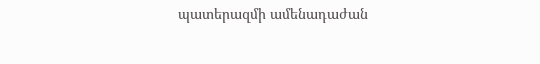պատերազմի ամենադաժան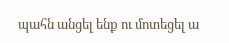պահն անցել ենք ու մոտեցել ա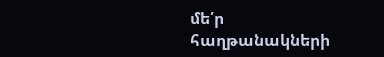մե՛ր հաղթանակների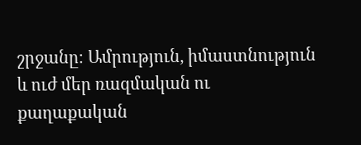շրջանը։ Ամրություն, իմաստնություն և ուժ մեր ռազմական ու քաղաքական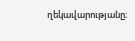ղեկավարությանը։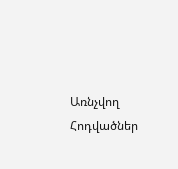Առնչվող Հոդվածներ